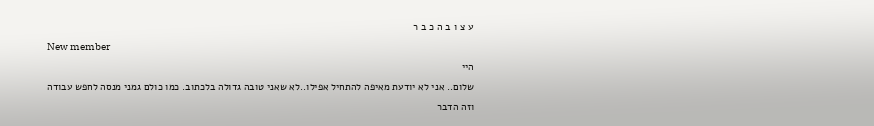ע צ ו ב ה כ ב ר
New member
היי
שלום.. אני לא יודעת מאיפה להתחיל אפילו..לא שאני טובה גדולה בלכתוב. כמו כולם גמני מנסה לחפש עבודה וזה הדבר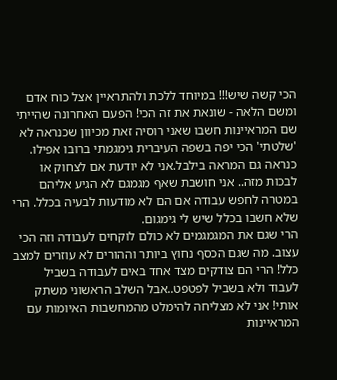הכי קשה שיש!!! במיוחד ללכת ולהתראיין אצל כוח אדם ומשם הלאה - שונאת את זה הכי! הפעם האחרונה שהייתי שם המראיינות חשבו שאני רוסיה זאת מכיוון שכנראה לא 'שלטתי' הכי יפה בשפה העיברית גימגמתי ברובו אפילו. כנראה גם המראה בילבל.אני לא יודעת אם לצחוק או לבכות מזה.. אני חושבת שאף מגמגם לא הגיע אליהם במטרה לחפש עבודה אם הם לא מודעות לבעיה בכלל. הרי שלא חשבו בכלל שיש לי גימגום.
הרי שגם את המגמגמים לא כולם לוקחים לעבודה וזה הכי עצוב. מה שגם הכסף נחוץ ביותר וההורים לא עוזרים למצב כלל! הרי הם צודקים מצד אחד באים לעבודה בשביל לעבוד ולא בשביל לפטפט..אבל השלב הראשוני משתק אותי! אני לא מצליחה להימלט מהמחשבות האיומות עם המראיינות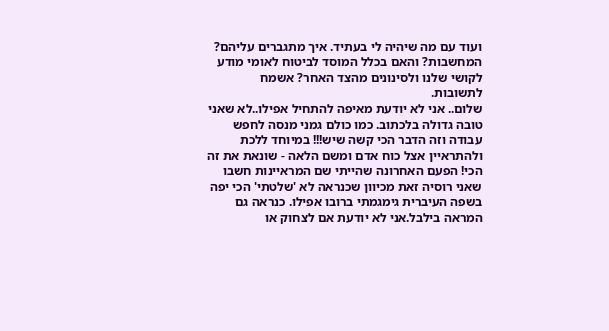ועוד עם מה שיהיה לי בעתיד. איך מתגברים עליהם? המחשבות? והאם בכלל המוסד לביטוח לאומי מודע לקושי שלנו ולסינונים מהצד האחר? אשמח לתשובות.
שלום.. אני לא יודעת מאיפה להתחיל אפילו..לא שאני טובה גדולה בלכתוב. כמו כולם גמני מנסה לחפש עבודה וזה הדבר הכי קשה שיש!!! במיוחד ללכת ולהתראיין אצל כוח אדם ומשם הלאה - שונאת את זה הכי! הפעם האחרונה שהייתי שם המראיינות חשבו שאני רוסיה זאת מכיוון שכנראה לא 'שלטתי' הכי יפה בשפה העיברית גימגמתי ברובו אפילו. כנראה גם המראה בילבל.אני לא יודעת אם לצחוק או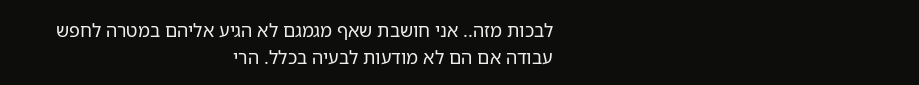לבכות מזה.. אני חושבת שאף מגמגם לא הגיע אליהם במטרה לחפש עבודה אם הם לא מודעות לבעיה בכלל. הרי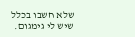שלא חשבו בכלל שיש לי גימגום.